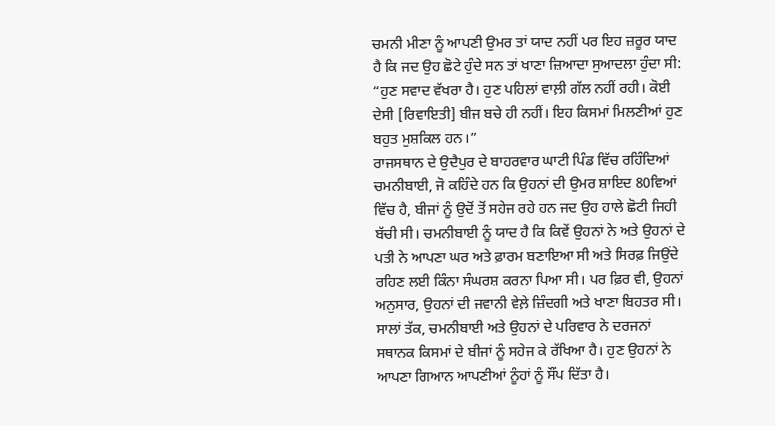ਚਮਨੀ ਮੀਣਾ ਨੂੰ ਆਪਣੀ ਉਮਰ ਤਾਂ ਯਾਦ ਨਹੀਂ ਪਰ ਇਹ ਜ਼ਰੂਰ ਯਾਦ ਹੈ ਕਿ ਜਦ ਉਹ ਛੋਟੇ ਹੁੰਦੇ ਸਨ ਤਾਂ ਖਾਣਾ ਜ਼ਿਆਦਾ ਸੁਆਦਲਾ ਹੁੰਦਾ ਸੀ: “ਹੁਣ ਸਵਾਦ ਵੱਖਰਾ ਹੈ। ਹੁਣ ਪਹਿਲਾਂ ਵਾਲ਼ੀ ਗੱਲ ਨਹੀਂ ਰਹੀ। ਕੋਈ ਦੇਸੀ [ਰਿਵਾਇਤੀ] ਬੀਜ ਬਚੇ ਹੀ ਨਹੀਂ। ਇਹ ਕਿਸਮਾਂ ਮਿਲਣੀਆਂ ਹੁਣ ਬਹੁਤ ਮੁਸ਼ਕਿਲ ਹਨ।”
ਰਾਜਸਥਾਨ ਦੇ ਉਦੈਪੁਰ ਦੇ ਬਾਹਰਵਾਰ ਘਾਟੀ ਪਿੰਡ ਵਿੱਚ ਰਹਿੰਦਿਆਂ ਚਮਨੀਬਾਈ, ਜੋ ਕਹਿੰਦੇ ਹਨ ਕਿ ਉਹਨਾਂ ਦੀ ਉਮਰ ਸ਼ਾਇਦ 80ਵਿਆਂ ਵਿੱਚ ਹੈ, ਬੀਜਾਂ ਨੂੰ ਉਦੋਂ ਤੋਂ ਸਹੇਜ ਰਹੇ ਹਨ ਜਦ ਉਹ ਹਾਲੇ ਛੋਟੀ ਜਿਹੀ ਬੱਚੀ ਸੀ। ਚਮਨੀਬਾਈ ਨੂੰ ਯਾਦ ਹੈ ਕਿ ਕਿਵੇਂ ਉਹਨਾਂ ਨੇ ਅਤੇ ਉਹਨਾਂ ਦੇ ਪਤੀ ਨੇ ਆਪਣਾ ਘਰ ਅਤੇ ਫ਼ਾਰਮ ਬਣਾਇਆ ਸੀ ਅਤੇ ਸਿਰਫ਼ ਜਿਉਂਦੇ ਰਹਿਣ ਲਈ ਕਿੰਨਾ ਸੰਘਰਸ਼ ਕਰਨਾ ਪਿਆ ਸੀ। ਪਰ ਫ਼ਿਰ ਵੀ, ਉਹਨਾਂ ਅਨੁਸਾਰ, ਉਹਨਾਂ ਦੀ ਜਵਾਨੀ ਵੇਲ਼ੇ ਜ਼ਿੰਦਗੀ ਅਤੇ ਖਾਣਾ ਬਿਹਤਰ ਸੀ।
ਸਾਲਾਂ ਤੱਕ, ਚਮਨੀਬਾਈ ਅਤੇ ਉਹਨਾਂ ਦੇ ਪਰਿਵਾਰ ਨੇ ਦਰਜਨਾਂ ਸਥਾਨਕ ਕਿਸਮਾਂ ਦੇ ਬੀਜਾਂ ਨੂੰ ਸਹੇਜ ਕੇ ਰੱਖਿਆ ਹੈ। ਹੁਣ ਉਹਨਾਂ ਨੇ ਆਪਣਾ ਗਿਆਨ ਆਪਣੀਆਂ ਨੂੰਹਾਂ ਨੂੰ ਸੌਂਪ ਦਿੱਤਾ ਹੈ।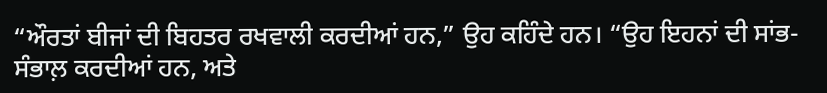“ਔਰਤਾਂ ਬੀਜਾਂ ਦੀ ਬਿਹਤਰ ਰਖਵਾਲੀ ਕਰਦੀਆਂ ਹਨ,” ਉਹ ਕਹਿੰਦੇ ਹਨ। “ਉਹ ਇਹਨਾਂ ਦੀ ਸਾਂਭ-ਸੰਭਾਲ਼ ਕਰਦੀਆਂ ਹਨ, ਅਤੇ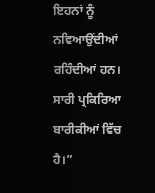ਇਹਨਾਂ ਨੂੰ ਨਵਿਆਉਂਦੀਆਂ ਰਹਿੰਦੀਆਂ ਹਨ। ਸਾਰੀ ਪ੍ਰਕਿਰਿਆ ਬਾਰੀਕੀਆਂ ਵਿੱਚ ਹੈ।”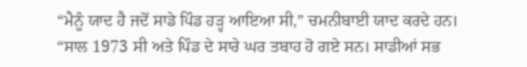“ਮੈਨੂੰ ਯਾਦ ਹੈ ਜਦੋਂ ਸਾਡੇ ਪਿੰਡ ਹੜ੍ਹ ਆਇਆ ਸੀ,” ਚਮਨੀਬਾਈ ਯਾਦ ਕਰਦੇ ਹਨ। “ਸਾਲ 1973 ਸੀ ਅਤੇ ਪਿੰਡ ਦੇ ਸਾਰੇ ਘਰ ਤਬਾਹ ਹੋ ਗਏ ਸਨ। ਸਾਡੀਆਂ ਸਭ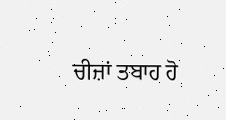ਚੀਜ਼ਾਂ ਤਬਾਹ ਹੋ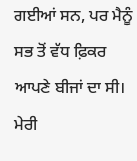ਗਈਆਂ ਸਨ, ਪਰ ਮੈਨੂੰ ਸਭ ਤੋਂ ਵੱਧ ਫ਼ਿਕਰ ਆਪਣੇ ਬੀਜਾਂ ਦਾ ਸੀ। ਮੇਰੀ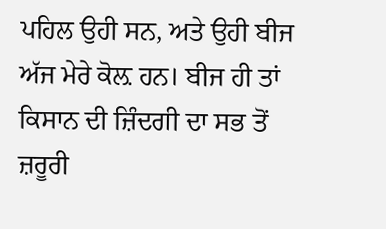ਪਹਿਲ ਉਹੀ ਸਨ, ਅਤੇ ਉਹੀ ਬੀਜ ਅੱਜ ਮੇਰੇ ਕੋਲ਼ ਹਨ। ਬੀਜ ਹੀ ਤਾਂ ਕਿਸਾਨ ਦੀ ਜ਼ਿੰਦਗੀ ਦਾ ਸਭ ਤੋਂ ਜ਼ਰੂਰੀ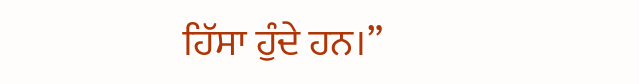ਹਿੱਸਾ ਹੁੰਦੇ ਹਨ।”